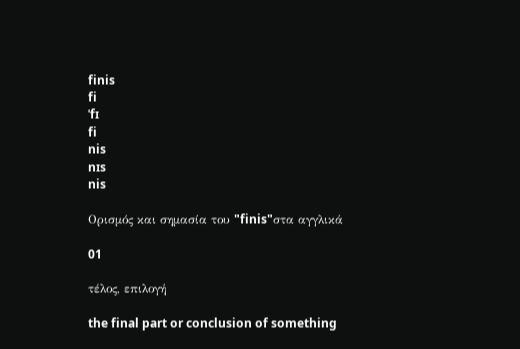finis
fi
ˈfɪ
fi
nis
nɪs
nis

Ορισμός και σημασία του "finis"στα αγγλικά

01

τέλος, επιλογή

the final part or conclusion of something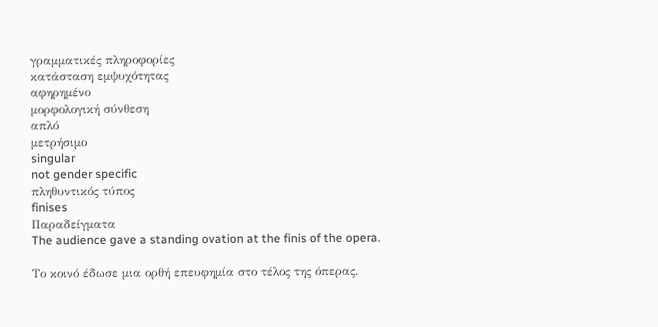γραμματικές πληροφορίες
κατάσταση εμψυχότητας
αφηρημένο
μορφολογική σύνθεση
απλό
μετρήσιμο
singular
not gender specific
πληθυντικός τύπος
finises
Παραδείγματα
The audience gave a standing ovation at the finis of the opera.

Το κοινό έδωσε μια ορθή επευφημία στο τέλος της όπερας.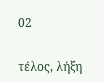02

τέλος, λήξη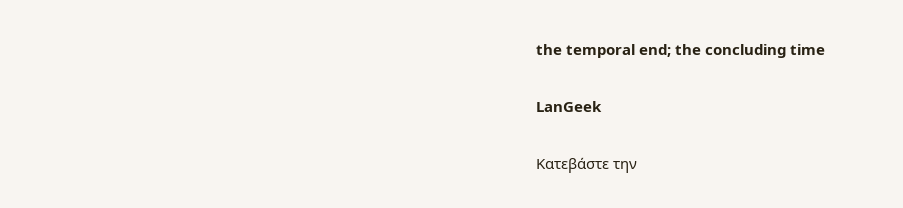the temporal end; the concluding time

LanGeek

Κατεβάστε την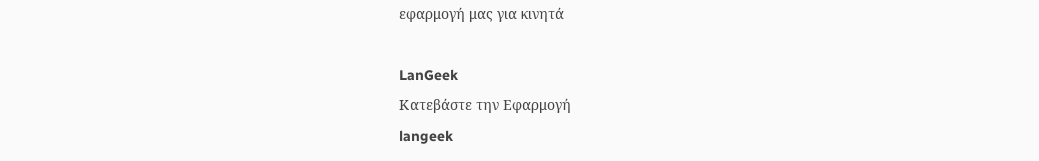εφαρμογή μας για κινητά

LanGeek
Κατεβάστε την Εφαρμογή
langeek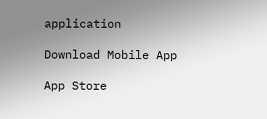application

Download Mobile App

App Store